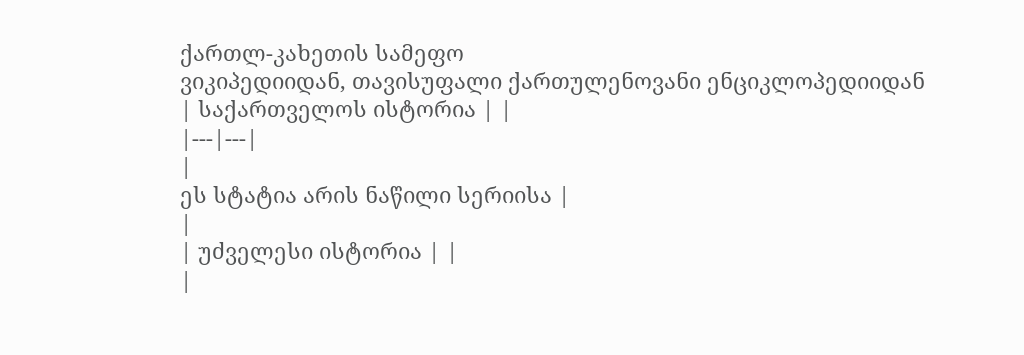ქართლ-კახეთის სამეფო
ვიკიპედიიდან, თავისუფალი ქართულენოვანი ენციკლოპედიიდან
| საქართველოს ისტორია | |
|---|---|
|
ეს სტატია არის ნაწილი სერიისა |
|
| უძველესი ისტორია | |
|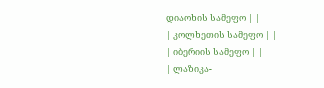დიაოხის სამეფო | |
| კოლხეთის სამეფო | |
| იბერიის სამეფო | |
| ლაზიკა-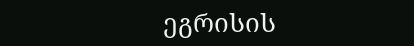ეგრისის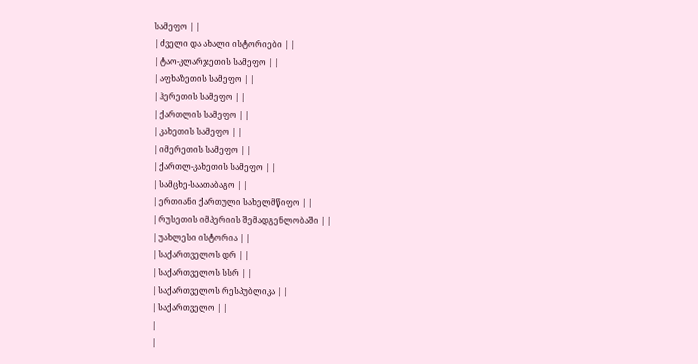სამეფო | |
| ძველი და ახალი ისტორიები | |
| ტაო-კლარჯეთის სამეფო | |
| აფხაზეთის სამეფო | |
| ჰერეთის სამეფო | |
| ქართლის სამეფო | |
| კახეთის სამეფო | |
| იმერეთის სამეფო | |
| ქართლ-კახეთის სამეფო | |
| სამცხე-საათაბაგო | |
| ერთიანი ქართული სახელმწიფო | |
| რუსეთის იმპერიის შემადგენლობაში | |
| უახლესი ისტორია | |
| საქართველოს დრ | |
| საქართველოს სსრ | |
| საქართველოს რესპუბლიკა | |
| საქართველო | |
|
|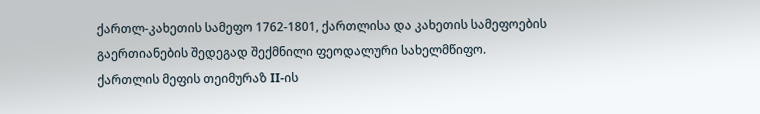ქართლ-კახეთის სამეფო 1762-1801, ქართლისა და კახეთის სამეფოების გაერთიანების შედეგად შექმნილი ფეოდალური სახელმწიფო.
ქართლის მეფის თეიმურაზ II-ის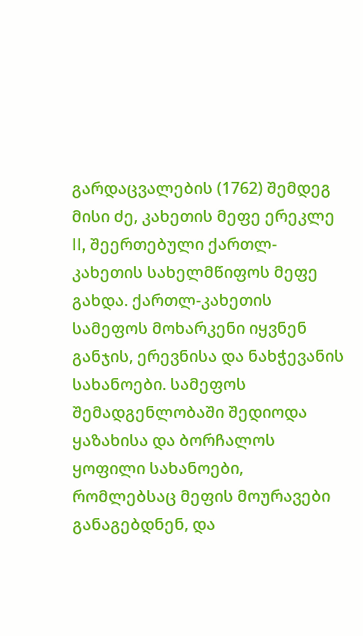გარდაცვალების (1762) შემდეგ მისი ძე, კახეთის მეფე ერეკლე II, შეერთებული ქართლ-კახეთის სახელმწიფოს მეფე გახდა. ქართლ-კახეთის სამეფოს მოხარკენი იყვნენ განჯის, ერევნისა და ნახჭევანის სახანოები. სამეფოს შემადგენლობაში შედიოდა ყაზახისა და ბორჩალოს ყოფილი სახანოები, რომლებსაც მეფის მოურავები განაგებდნენ, და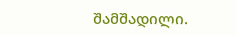შამშადილი.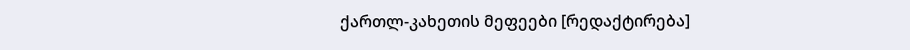ქართლ-კახეთის მეფეები [რედაქტირება]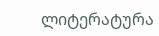ლიტერატურა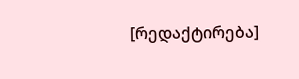[რედაქტირება]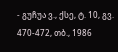- გუჩუა ვ., ქსე, ტ. 10, გვ. 470-472, თბ., 1986